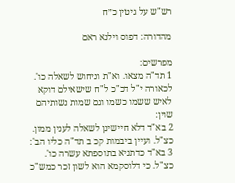רש"ש על גיטין כ״ח

מהדורה: דפוס וילנא ראם

מפרשים:
1 תד"ה מצאו. וא"ת וניחוש לשאלה כו'. לכאורה י"ל דכ"כ ל"ח שישאילם דוקא לאיש ששמו כשמו וגם שמות נשותיהם שוין:
2 בא"ד דלא חיישינן לשאלה לענין ממון. כצ"ל. ועיין ביבמות קכ ב תד"ה כליו הב':
3 בא"ד כדתניא בתוספתא עשרה כו'. כצ"ל. כי דלוסקמא הוא לשון זכר כמש"כ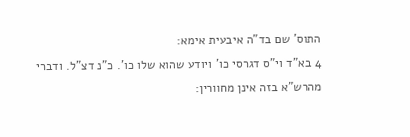התוס' שם בד"ה איבעית אימא:
4 בא"ד וי"ס דגרסי כו' ויודע שהוא שלו כו'. כ"נ דצ"ל. ודברי מהרש"א בזה אינן מחוורין: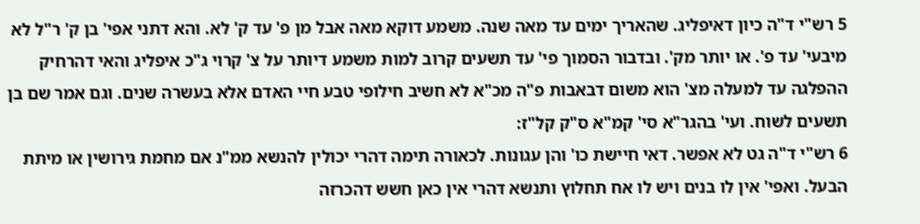5 רש"י ד"ה כיון דאיפליג. שהאריך ימים עד מאה שנה. משמע דוקא מאה אבל מן פ' עד ק' לא. והא דתני אפי' בן ק' ר"ל לא מיבעי' עד פ'. או יותר מק'. ובדבור הסמוך פי' עד תשעים קרוב למות משמע דיותר על צ' קרוי ג"כ איפליג והאי דהרחיק ההפלגה עד למעלה מצ' הוא משום דבאבות פ"ה מכ"א לא חשיב חילופי טבע חיי האדם אלא בעשרה שנים. וגם אמר שם בן תשעים לשוח. ועי' בהגר"א סי' קמ"א ס"ק קל"ז:
6 רש"י ד"ה גט לא אפשר. דאי חיישת כו' והן עגונות. לכאורה תימה דהרי יכולין להנשא ממ"נ אם מחמת גירושין או מיתת הבעל. ואפי' אין לו בנים ויש לו אח תחלוץ ותנשא דהרי אין כאן חשש דהכרזה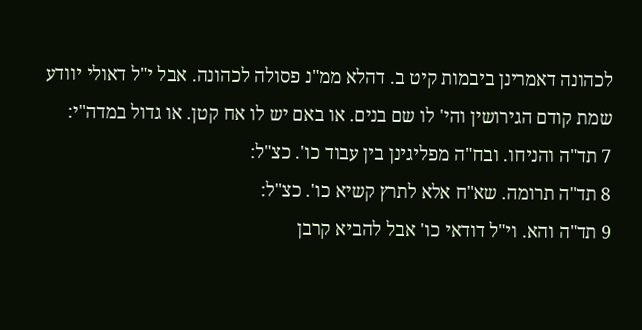לכהונה דאמרינן ביבמות קיט ב. דהלא ממ"נ פסולה לכהונה. אבל י"ל דאולי יוודע שמת קודם הגירושין והי' לו שם בנים. או באם יש לו אח קטן. או גדול במדה"י:
7 תד"ה והניחו. ובח"ה מפליגינן בין עבוד כו'. כצ"ל:
8 תד"ה תרומה. שא"ח אלא לתרץ קשיא כו'. כצ"ל:
9 תד"ה והא. וי"ל דודאי כו' אבל להביא קרבן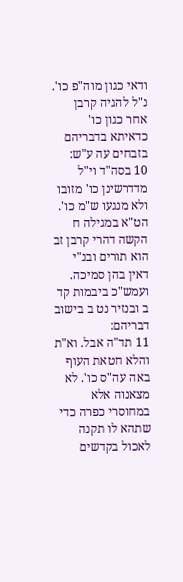ודאי כגון מוה"פ כו'. נ"ל להגיה קרבן אחר כגון כו' כדאיתא בדבריהם בזבחים עה ע"ש:
10 בסה"ד וי"ל מדדרשינן כו' מזובו ולא מנגעו ש"מ כו'. הט"א במגילה ח הקשה דהרי קרבן זב הוא תורים ובנ"י דאין בהן סמיכה. ועמש"כ ביבמות קד ב ובנזיר נט ב בישוב דבריהם:
11 תד"ה אבל. וא"ת והלא חטאת העוף באה עה"ס כו'. לא מצאנוה אלא במחוסרי כפרה כדי שתהא לו תקנה לאכול בקדשים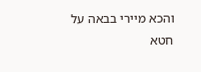והכא מיירי בבאה על חטא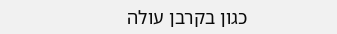כגון בקרבן עולה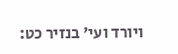ויורד ועי' בנזיר כט: